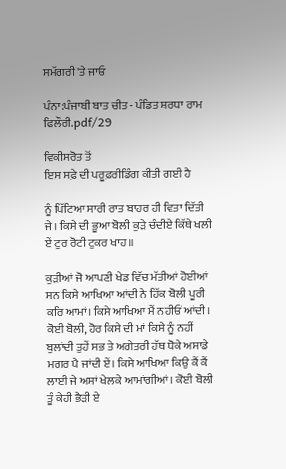ਸਮੱਗਰੀ 'ਤੇ ਜਾਓ

ਪੰਨਾ:ਪੰਜਾਬੀ ਬਾਤ ਚੀਤ - ਪੰਡਿਤ ਸ਼ਰਧਾ ਰਾਮ ਫਿਲੌਰੀ.pdf/29

ਵਿਕੀਸਰੋਤ ਤੋਂ
ਇਸ ਸਫ਼ੇ ਦੀ ਪਰੂਫ਼ਰੀਡਿੰਗ ਕੀਤੀ ਗਈ ਹੈ

ਨੂੰ ਪਿੱਟਿਆ ਸਾਰੀ ਰਾਤ ਬਾਹਰ ਹੀ ਵਿਤਾ ਦਿੱਤੀ ਜੇ। ਕਿਸੇ ਦੀ ਭੂਆ ਬੋਲੀ ਕੁੜੇ ਚੰਦੀਏ ਕਿੱਥੇ ਖਲੀ ਏਂ ਟੁਰ ਰੋਟੀ ਟੁਕਰ ਖਾਹ॥

ਕੁੜੀਆਂ ਜੋ ਆਪਣੀ ਖੇਡ ਵਿੱਚ ਮੱਤੀਆਂ ਹੋਈਆਂ ਸਨ ਕਿਸੇ ਆਖਿਆ ਆਂਦੀ ਨੇ ਹਿੱਕ ਬੋਲੀ ਪੂਰੀ ਕਰਿ ਆਮਾਂ। ਕਿਸੇ ਆਖਿਆ ਮੈਂ ਨਹੀਓਂ ਆਂਦੀ। ਕੋਈ ਬੋਲੀ, ਹੋਰ ਕਿਸੇ ਦੀ ਮਾਂ ਕਿਸੇ ਨੂੰ ਨਹੀਂ ਬੁਲਾਂਦੀ ਤੁਹੇਂ ਸਭ ਤੇ ਅਗੇਤਰੀ ਹੱਥ ਧੋਕੇ ਅਸਾਡੇ ਮਗਰ ਪੈ ਜਾਂਦੀ ਏਂ। ਕਿਸੇ ਆਖਿਆ ਕਿਉ ਕੈਂ ਕੈਂ ਲਾਈ ਜੇ ਅਸਾਂ ਖੇਲਕੇ ਆਮਾਂਗੀਆਂ। ਕੋਈ ਬੋਲੀ ਤੂੰ ਕੇਹੀ ਭੈੜੀ ਏ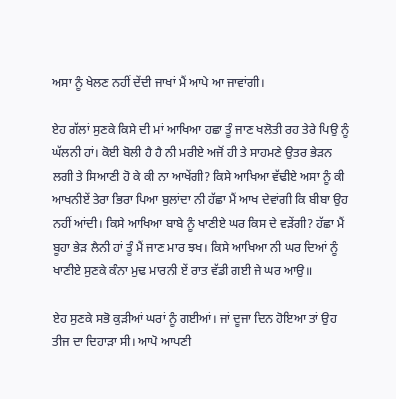ਅਸਾ ਨੂੰ ਖੇਲਣ ਨਹੀਂ ਦੇਂਦੀ ਜਾਖਾਂ ਮੈਂ ਆਪੇ ਆ ਜਾਵਾਂਗੀ।

ਏਹ ਗੱਲਾਂ ਸੁਣਕੇ ਕਿਸੇ ਦੀ ਮਾਂ ਆਖਿਆ ਹਛਾ ਤੂੰ ਜਾਣ ਖਲੋਤੀ ਰਹ ਤੇਰੇ ਪਿਉ ਨੂੰ ਘੱਲਨੀ ਹਾਂ। ਕੋਈ ਬੋਲੀ ਹੈ ਹੈ ਨੀ ਮਰੀਏ ਅਜੋਂ ਹੀ ਤੇ ਸਾਹਮਣੇ ਉਤਰ ਭੇੜਨ ਲਗੀ ਤੇ ਸਿਆਣੀ ਹੋ ਕੇ ਕੀ ਨਾ ਆਖੇਂਗੀ? ਕਿਸੇ ਆਖਿਆ ਵੱਢੀਏ ਅਸਾ ਨੂੰ ਕੀ ਆਖਨੀਏਂ ਤੇਰਾ ਭਿਰਾ ਪਿਆ ਬੁਲਾਂਦਾ ਨੀ ਹੱਛਾ ਮੈਂ ਆਖ ਦੇਵਾਂਗੀ ਕਿ ਬੀਬਾ ਉਹ ਨਹੀਂ ਆਂਦੀ। ਕਿਸੇ ਆਖਿਆ ਬਾਬੇ ਨੂੰ ਖਾਣੀਏ ਘਰ ਕਿਸ ਦੇ ਵੜੇਂਗੀ? ਹੱਛਾ ਮੈਂ ਬੂਹਾ ਭੇੜ ਲੈਨੀ ਹਾਂ ਤੂੰ ਮੈਂ ਜਾਣ ਮਾਰ ਝਖ। ਕਿਸੇ ਆਖਿਆ ਨੀ ਘਰ ਦਿਆਂ ਨੂੰ ਖਾਣੀਏ ਸੁਣਕੇ ਕੰਨਾ ਮੁਢ ਮਾਰਨੀ ਏਂ ਰਾਤ ਵੱਡੀ ਗਈ ਜੇ ਘਰ ਆਉ॥

ਏਹ ਸੁਣਕੇ ਸਭੋ ਕੁੜੀਆਂ ਘਰਾਂ ਨੂੰ ਗਈਆਂ। ਜਾਂ ਦੂਜਾ ਦਿਨ ਹੋਇਆ ਤਾਂ ਉਹ ਤੀਜ ਦਾ ਦਿਹਾੜਾ ਸੀ। ਆਪੋ ਆਪਣੀ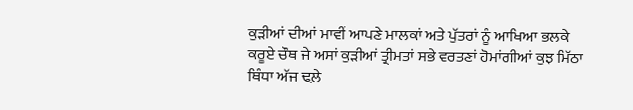ਕੁੜੀਆਂ ਦੀਆਂ ਮਾਵੀਂ ਆਪਣੇ ਮਾਲਕਾਂ ਅਤੇ ਪੁੱਤਰਾਂ ਨੂੰ ਆਖਿਆ ਭਲਕੇ ਕਰੂਏ ਚੌਥ ਜੇ ਅਸਾਂ ਕੁੜੀਆਂ ਤ੍ਰੀਮਤਾਂ ਸਭੇ ਵਰਤਣਾਂ ਹੋਮਾਂਗੀਆਂ ਕੁਝ ਮਿੱਠਾ ਥਿੰਧਾ ਅੱਜ ਢਲ਼ੇ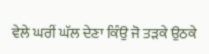ਵੇਲੇ ਘਰੀਂ ਘੱਲ ਦੇਣਾ ਕਿੰਉ ਜੋ ਤੜਕੇ ਉਠਕੇ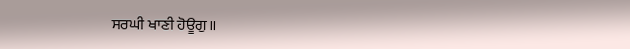ਸਰਘੀ ਖਾਣੀ ਹੋਊਗੁ॥